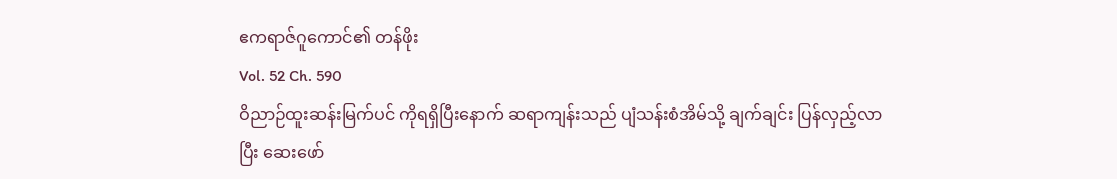ဧကရာဇ်ဂူကောင်၏ တန်ဖိုး
Vol. 52 Ch. 590
ဝိညာဉ်ထူးဆန်းမြက်ပင် ကိုရရှိပြီးနောက် ဆရာကျန်းသည် ပျံသန်းစံအိမ်သို့ ချက်ချင်း ပြန်လှည့်လာပြီး ဆေးဖော်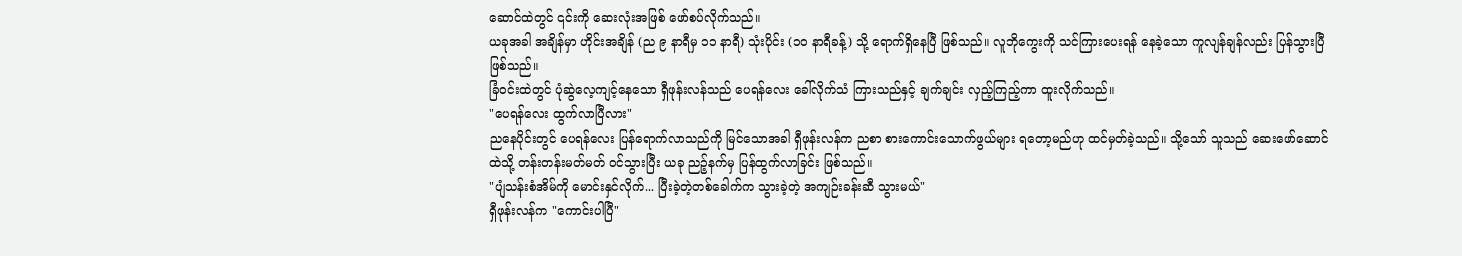ဆောင်ထဲတွင် ၎င်းကို ဆေးလုံးအဖြစ် ဖော်စပ်လိုက်သည်။
ယခုအခါ အချိန်မှာ ဟိုင်းအချိန် (ည ၉ နာရီမှ ၁၁ နာရီ) သုံးပိုင်း (၁၀ နာရီခန့်) သို့ ရောက်ရှိနေပြီ ဖြစ်သည်။ လူဘိုကွေးကို သင်ကြားပေးရန် နေခဲ့သော ကူလျန်ချန်လည်း ပြန်သွားပြီ ဖြစ်သည်။
ခြံဝင်းထဲတွင် ပုံဆွဲလေ့ကျင့်နေသော ရှီဖုန်းလန်သည် ပေရန်လေး ခေါ်လိုက်သံ ကြားသည်နှင့် ချက်ချင်း လှည့်ကြည့်ကာ ထူးလိုက်သည်။
"ပေရန်လေး ထွက်လာပြီလား"
ညနေပိုင်းတွင် ပေရန်လေး ပြန်ရောက်လာသည်ကို မြင်သောအခါ ရှီဖုန်းလန်က ညစာ စားကောင်းသောက်ဖွယ်များ ရတော့မည်ဟု ထင်မှတ်ခဲ့သည်။ သို့သော် သူသည် ဆေးဖော်ဆောင်ထဲသို့ တန်းတန်းမတ်မတ် ဝင်သွားပြီး ယခု ညဉ့်နက်မှ ပြန်ထွက်လာခြင်း ဖြစ်သည်။
"ပျံသန်းစံအိမ်ကို မောင်းနှင်လိုက်... ပြီးခဲ့တဲ့တစ်ခေါက်က သွားခဲ့တဲ့ အကျဉ်းခန်းဆီ သွားမယ်"
ရှီဖုန်းလန်က "ကောင်းပါပြီ"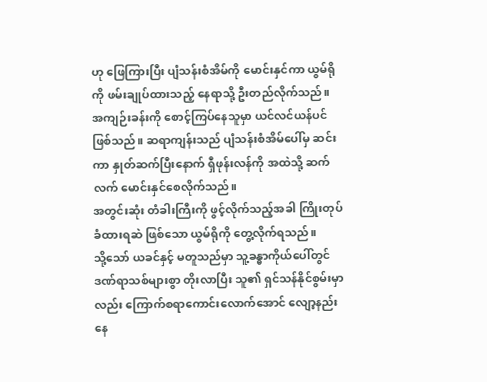ဟု ဖြေကြားပြီး ပျံသန်းစံအိမ်ကို မောင်းနှင်ကာ ယွမ်ရိုကို ဖမ်းချုပ်ထားသည့် နေရာသို့ ဦးတည်လိုက်သည်။
အကျဉ်းခန်းကို စောင့်ကြပ်နေသူမှာ ယင်လင်ယန်ပင် ဖြစ်သည်။ ဆရာကျန်းသည် ပျံသန်းစံအိမ်ပေါ်မှ ဆင်းကာ နှုတ်ဆက်ပြီးနောက် ရှီဖုန်းလန်ကို အထဲသို့ ဆက်လက် မောင်းနှင်စေလိုက်သည်။
အတွင်းဆုံး တံခါးကြီးကို ဖွင့်လိုက်သည့်အခါ ကြိုးတုပ်ခံထားရဆဲ ဖြစ်သော ယွမ်ရိုကို တွေ့လိုက်ရသည်။
သို့သော် ယခင်နှင့် မတူသည်မှာ သူ့ခန္ဓာကိုယ်ပေါ်တွင် ဒဏ်ရာသစ်များစွာ တိုးလာပြီး သူ၏ ရှင်သန်နိုင်စွမ်းမှာလည်း ကြောက်စရာကောင်းလောက်အောင် လျော့နည်းနေ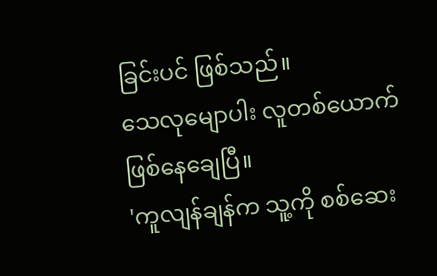ခြင်းပင် ဖြစ်သည်။
သေလုမျောပါး လူတစ်ယောက် ဖြစ်နေချေပြီ။
'ကူလျန်ချန်က သူ့ကို စစ်ဆေး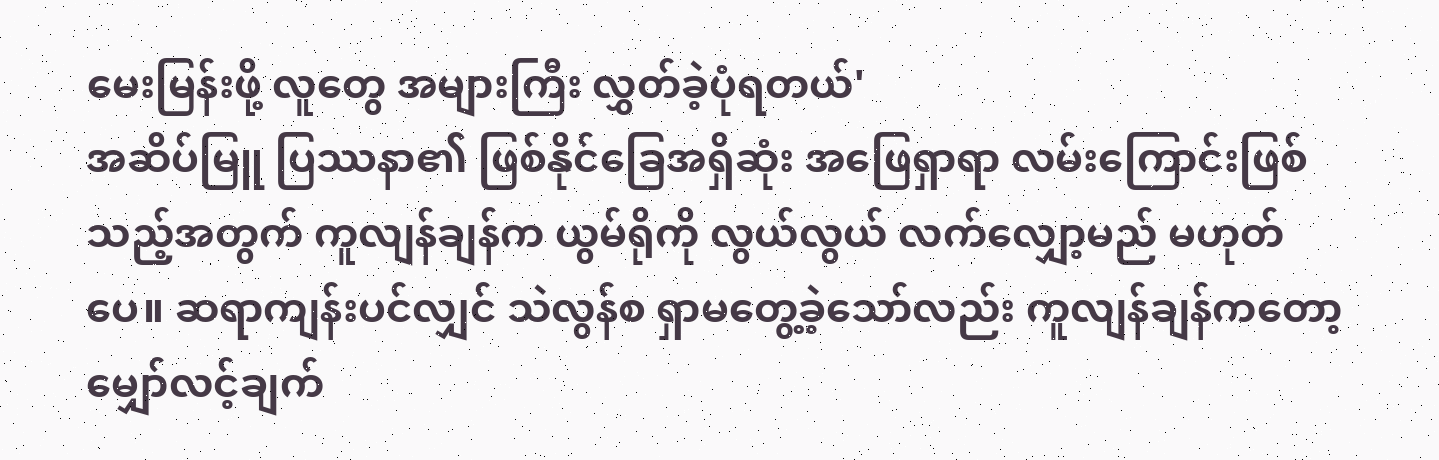မေးမြန်းဖို့ လူတွေ အများကြီး လွှတ်ခဲ့ပုံရတယ်'
အဆိပ်မြူ ပြဿနာ၏ ဖြစ်နိုင်ခြေအရှိဆုံး အဖြေရှာရာ လမ်းကြောင်းဖြစ်သည့်အတွက် ကူလျန်ချန်က ယွမ်ရိုကို လွယ်လွယ် လက်လျှော့မည် မဟုတ်ပေ။ ဆရာကျန်းပင်လျှင် သဲလွန်စ ရှာမတွေ့ခဲ့သော်လည်း ကူလျန်ချန်ကတော့ မျှော်လင့်ချက်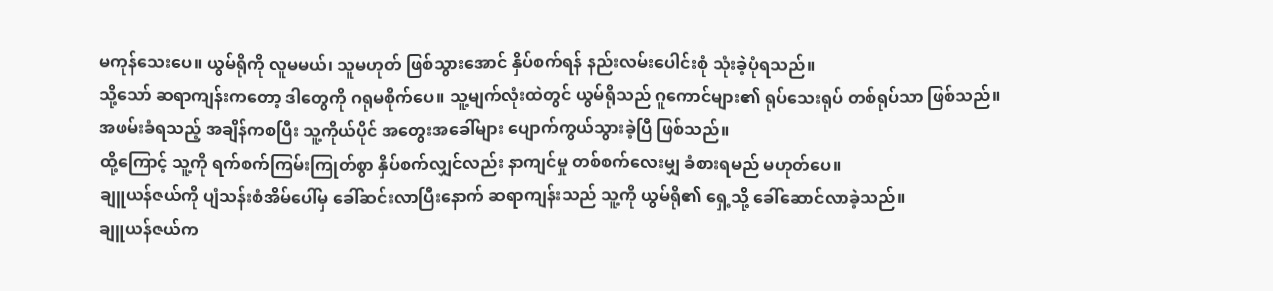မကုန်သေးပေ။ ယွမ်ရိုကို လူမမယ်၊ သူမဟုတ် ဖြစ်သွားအောင် နှိပ်စက်ရန် နည်းလမ်းပေါင်းစုံ သုံးခဲ့ပုံရသည်။
သို့သော် ဆရာကျန်းကတော့ ဒါတွေကို ဂရုမစိုက်ပေ။ သူ့မျက်လုံးထဲတွင် ယွမ်ရိုသည် ဂူကောင်များ၏ ရုပ်သေးရုပ် တစ်ရုပ်သာ ဖြစ်သည်။
အဖမ်းခံရသည့် အချိန်ကစပြီး သူ့ကိုယ်ပိုင် အတွေးအခေါ်များ ပျောက်ကွယ်သွားခဲ့ပြီ ဖြစ်သည်။
ထို့ကြောင့် သူ့ကို ရက်စက်ကြမ်းကြုတ်စွာ နှိပ်စက်လျှင်လည်း နာကျင်မှု တစ်စက်လေးမျှ ခံစားရမည် မဟုတ်ပေ။
ချူယန်ဇယ်ကို ပျံသန်းစံအိမ်ပေါ်မှ ခေါ်ဆင်းလာပြီးနောက် ဆရာကျန်းသည် သူ့ကို ယွမ်ရို၏ ရှေ့သို့ ခေါ်ဆောင်လာခဲ့သည်။
ချူယန်ဇယ်က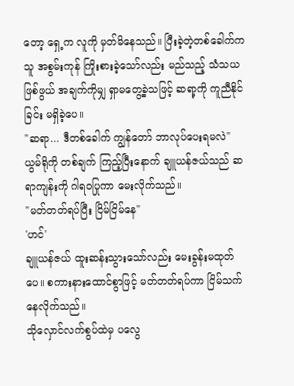တော့ ရှေ့က လူကို မှတ်မိနေသည်။ ပြီးခဲ့တဲ့တစ်ခေါက်က သူ အစွမ်းကုန် ကြိုးစားခဲ့သော်လည်း မည်သည့် သံသယဖြစ်ဖွယ် အချက်ကိုမျှ ရှာမတွေ့ခဲ့သဖြင့် ဆရာ့ကို ကူညီနိုင်ခြင်း မရှိခဲ့ပေ။
"ဆရာ... ဒီတစ်ခေါက် ကျွန်တော် ဘာလုပ်ပေးရမလဲ"
ယွမ်ရိုကို တစ်ချက် ကြည့်ပြီးနောက် ချူယန်ဇယ်သည် ဆရာကျန်းကို ဂါရဝပြုကာ မေးလိုက်သည်။
"မတ်တတ်ရပ်ပြီး ငြိမ်ငြိမ်နေ"
'ဟင်'
ချူယန်ဇယ် ထူးဆန်းသွားသော်လည်း မေးခွန်းမထုတ်ပေ။ စကားနားထောင်စွာဖြင့် မတ်တတ်ရပ်ကာ ငြိမ်သက်နေလိုက်သည်။
သိုလှောင်လက်စွပ်ထဲမှ ပလွေ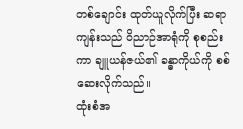တစ်ချောင်း ထုတ်ယူလိုက်ပြီး ဆရာကျန်းသည် ဝိညာဉ်အာရုံကို စုစည်းကာ ချူယန်ဇယ်၏ ခန္ဓာကိုယ်ကို စစ်ဆေးလိုက်သည်။
ထုံးစံအ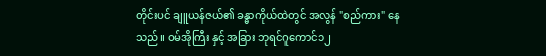တိုင်းပင် ချူယန်ဇယ်၏ ခန္ဓာကိုယ်ထဲတွင် အလွန် "စည်ကား" နေသည်။ ဝမ်အိုကြီး နှင့် အခြား ဘုရင်ဂူကောင်၁၂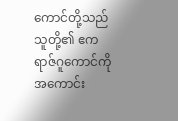ကောင်တို့သည် သူတို့၏ ဧကရာဇ်ဂူကောင်ကို အကောင်း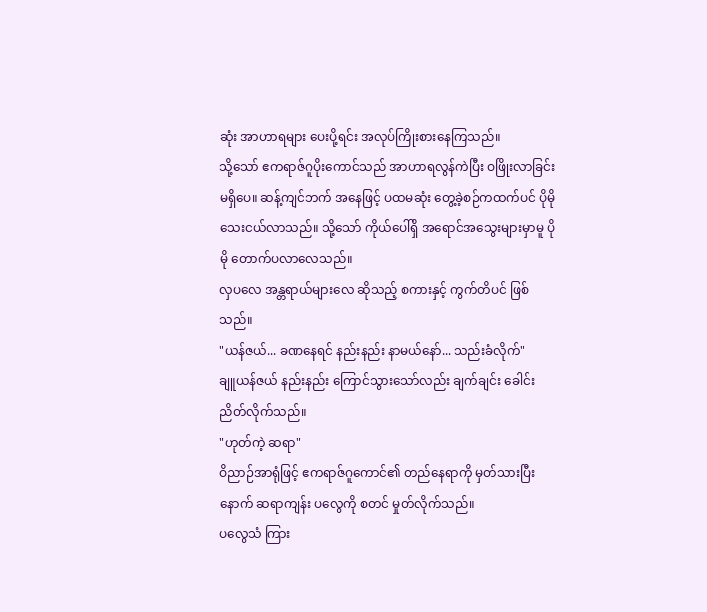ဆုံး အာဟာရများ ပေးပို့ရင်း အလုပ်ကြိုးစားနေကြသည်။
သို့သော် ဧကရာဇ်ဂူပိုးကောင်သည် အာဟာရလွန်ကဲပြီး ဝဖြိုးလာခြင်း မရှိပေ။ ဆန့်ကျင်ဘက် အနေဖြင့် ပထမဆုံး တွေ့ခဲ့စဉ်ကထက်ပင် ပိုမို သေးငယ်လာသည်။ သို့သော် ကိုယ်ပေါ်ရှိ အရောင်အသွေးများမှာမူ ပိုမို တောက်ပလာလေသည်။
လှပလေ အန္တရာယ်များလေ ဆိုသည့် စကားနှင့် ကွက်တိပင် ဖြစ်သည်။
"ယန်ဇယ်... ခဏနေရင် နည်းနည်း နာမယ်နော်... သည်းခံလိုက်"
ချူယန်ဇယ် နည်းနည်း ကြောင်သွားသော်လည်း ချက်ချင်း ခေါင်းညိတ်လိုက်သည်။
"ဟုတ်ကဲ့ ဆရာ"
ဝိညာဉ်အာရုံဖြင့် ဧကရာဇ်ဂူကောင်၏ တည်နေရာကို မှတ်သားပြီးနောက် ဆရာကျန်း ပလွေကို စတင် မှုတ်လိုက်သည်။
ပလွေသံ ကြား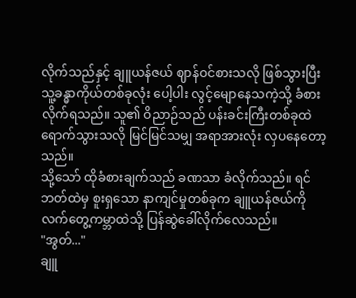လိုက်သည်နှင့် ချူယန်ဇယ် ဈာန်ဝင်စားသလို ဖြစ်သွားပြီး သူ့ခန္ဓာကိုယ်တစ်ခုလုံး ပေါ့ပါး လွင့်မျောနေသကဲ့သို့ ခံစားလိုက်ရသည်။ သူ၏ ဝိညာဉ်သည် ပန်းခင်းကြီးတစ်ခုထဲ ရောက်သွားသလို မြင်မြင်သမျှ အရာအားလုံး လှပနေတော့သည်။
သို့သော် ထိုခံစားချက်သည် ခဏသာ ခံလိုက်သည်။ ရင်ဘတ်ထဲမှ စူးရှသော နာကျင်မှုတစ်ခုက ချူယန်ဇယ်ကို လက်တွေ့ကမ္ဘာထဲသို့ ပြန်ဆွဲခေါ်လိုက်လေသည်။
"အွတ်..."
ချူ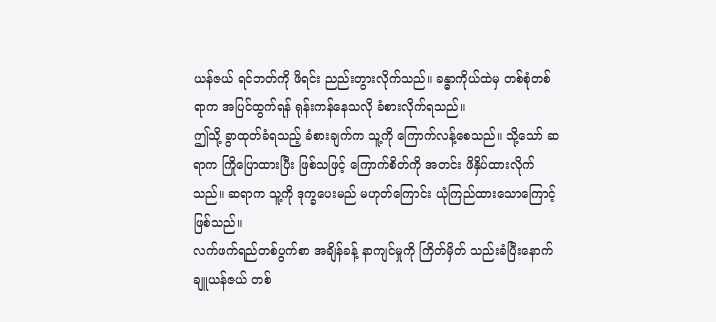ယန်ဇယ် ရင်ဘတ်ကို ဖိရင်း ညည်းတွားလိုက်သည်။ ခန္ဓာကိုယ်ထဲမှ တစ်စုံတစ်ရာက အပြင်ထွက်ရန် ရုန်းကန်နေသလို ခံစားလိုက်ရသည်။
ဤသို့ ခွာထုတ်ခံရသည့် ခံစားချက်က သူ့ကို ကြောက်လန့်စေသည်။ သို့သော် ဆရာက ကြိုပြောထားပြီး ဖြစ်သဖြင့် ကြောက်စိတ်ကို အတင်း ဖိနှိပ်ထားလိုက်သည်။ ဆရာက သူ့ကို ဒုက္ခပေးမည် မဟုတ်ကြောင်း ယုံကြည်ထားသောကြောင့် ဖြစ်သည်။
လက်ဖက်ရည်တစ်ပွက်စာ အချိန်ခန့် နာကျင်မှုကို ကြိတ်မှိတ် သည်းခံပြီးနောက် ချူယန်ဇယ် တစ်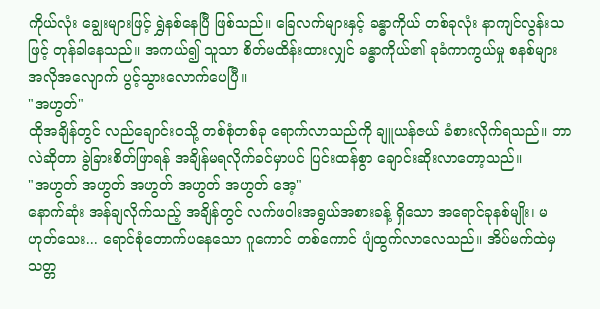ကိုယ်လုံး ချွေးများဖြင့် ရွှဲနစ်နေပြီ ဖြစ်သည်။ ခြေလက်များနှင့် ခန္ဓာကိုယ် တစ်ခုလုံး နာကျင်လွန်းသဖြင့် တုန်ခါနေသည်။ အကယ်၍ သူသာ စိတ်မထိန်းထားလျှင် ခန္ဓာကိုယ်၏ ခုခံကာကွယ်မှု စနစ်များ အလိုအလျောက် ပွင့်သွားလောက်ပေပြီ။
"အဟွတ်"
ထိုအချိန်တွင် လည်ချောင်းဝသို့ တစ်စုံတစ်ခု ရောက်လာသည်ကို ချူယန်ဇယ် ခံစားလိုက်ရသည်။ ဘာလဲဆိုတာ ခွဲခြားစိတ်ဖြာရန် အချိန်မရလိုက်ခင်မှာပင် ပြင်းထန်စွာ ချောင်းဆိုးလာတော့သည်။
"အဟွတ် အဟွတ် အဟွတ် အဟွတ် အဟွတ် အေ့"
နောက်ဆုံး အန်ချလိုက်သည့် အချိန်တွင် လက်ဖဝါးအရွယ်အစားခန့် ရှိသော အရောင်ခုနစ်မျိုး၊ မဟုတ်သေး... ရောင်စုံတောက်ပနေသော ဂူကောင် တစ်ကောင် ပျံထွက်လာလေသည်။ အိပ်မက်ထဲမှ သတ္တ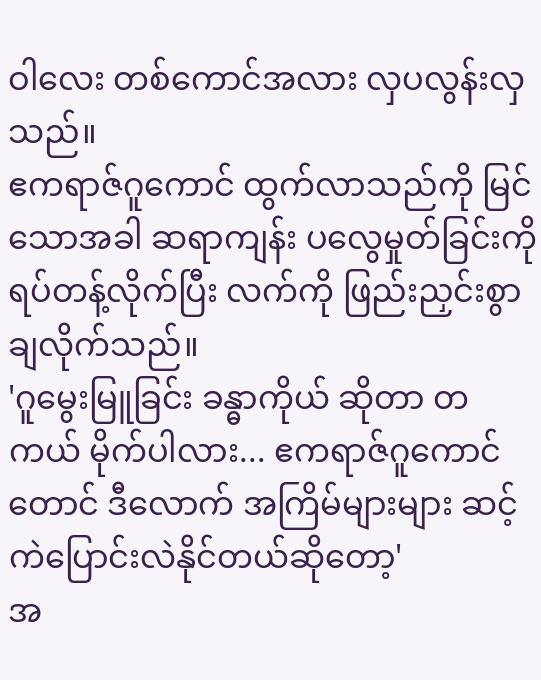ဝါလေး တစ်ကောင်အလား လှပလွန်းလှသည်။
ဧကရာဇ်ဂူကောင် ထွက်လာသည်ကို မြင်သောအခါ ဆရာကျန်း ပလွေမှုတ်ခြင်းကို ရပ်တန့်လိုက်ပြီး လက်ကို ဖြည်းညှင်းစွာ ချလိုက်သည်။
'ဂူမွေးမြူခြင်း ခန္ဓာကိုယ် ဆိုတာ တကယ် မိုက်ပါလား... ဧကရာဇ်ဂူကောင်တောင် ဒီလောက် အကြိမ်များများ ဆင့်ကဲပြောင်းလဲနိုင်တယ်ဆိုတော့'
အ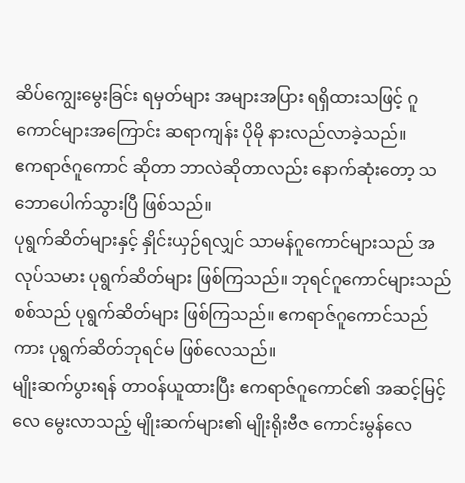ဆိပ်ကျွေးမွေးခြင်း ရမှတ်များ အများအပြား ရရှိထားသဖြင့် ဂူကောင်များအကြောင်း ဆရာကျန်း ပိုမို နားလည်လာခဲ့သည်။
ဧကရာဇ်ဂူကောင် ဆိုတာ ဘာလဲဆိုတာလည်း နောက်ဆုံးတော့ သဘောပေါက်သွားပြီ ဖြစ်သည်။
ပုရွက်ဆိတ်များနှင့် နှိုင်းယှဉ်ရလျှင် သာမန်ဂူကောင်များသည် အလုပ်သမား ပုရွက်ဆိတ်များ ဖြစ်ကြသည်။ ဘုရင်ဂူကောင်များသည် စစ်သည် ပုရွက်ဆိတ်များ ဖြစ်ကြသည်။ ဧကရာဇ်ဂူကောင်သည်ကား ပုရွက်ဆိတ်ဘုရင်မ ဖြစ်လေသည်။
မျိုးဆက်ပွားရန် တာဝန်ယူထားပြီး ဧကရာဇ်ဂူကောင်၏ အဆင့်မြင့်လေ မွေးလာသည့် မျိုးဆက်များ၏ မျိုးရိုးဗီဇ ကောင်းမွန်လေ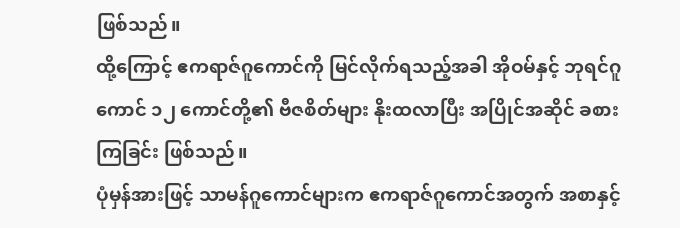ဖြစ်သည်။
ထို့ကြောင့် ဧကရာဇ်ဂူကောင်ကို မြင်လိုက်ရသည့်အခါ အိုဝမ်နှင့် ဘုရင်ဂူကောင် ၁၂ ကောင်တို့၏ ဗီဇစိတ်များ နိုးထလာပြီး အပြိုင်အဆိုင် ခစားကြခြင်း ဖြစ်သည်။
ပုံမှန်အားဖြင့် သာမန်ဂူကောင်များက ဧကရာဇ်ဂူကောင်အတွက် အစာနှင့်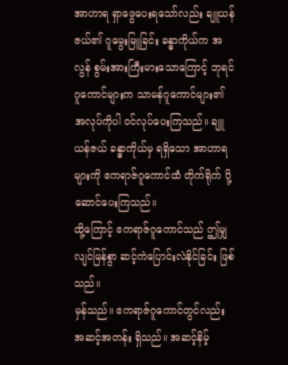အာဟာရ ရှာဖွေပေးရသော်လည်း ချူယန်ဇယ်၏ ဂူမွေးမြူခြင်း ခန္ဓာကိုယ်က အလွန် စွမ်းအားကြီးမားသောကြောင့် ဘုရင်ဂူကောင်များက သာမန်ဂူကောင်များ၏ အလုပ်ကိုပါ ဝင်လုပ်ပေးကြသည်။ ချူယန်ဇယ် ခန္ဓာကိုယ်မှ ရရှိသော အာဟာရများကို ဧကရာဇ်ဂူကောင်ထံ တိုက်ရိုက် ပို့ဆောင်ပေးကြသည်။
ထို့ကြောင့် ဧကရာဇ်ဂူကောင်သည် ဤမျှ လျင်မြန်စွာ ဆင့်ကဲပြောင်းလဲနိုင်ခြင်း ဖြစ်သည်။
မှန်သည်။ ဧကရာဇ်ဂူကောင်တွင်လည်း အဆင့်အတန်း ရှိသည်။ အဆင့်နိမ့်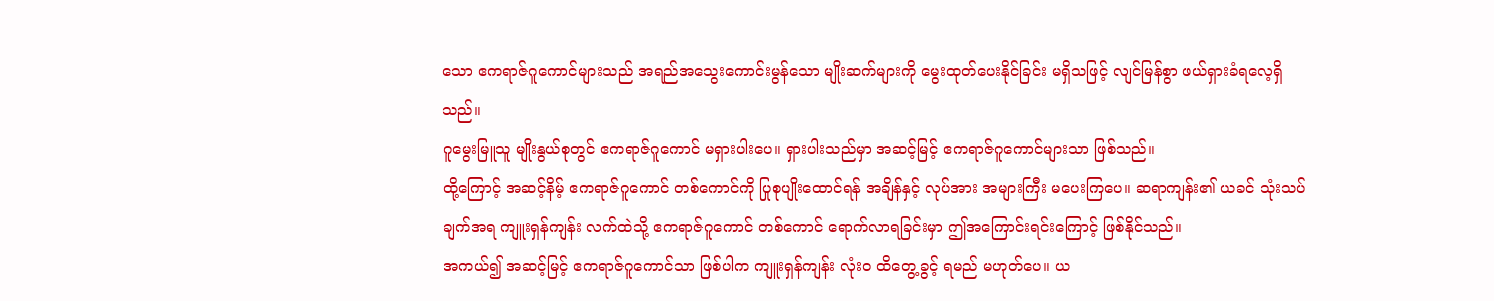သော ဧကရာဇ်ဂူကောင်များသည် အရည်အသွေးကောင်းမွန်သော မျိုးဆက်များကို မွေးထုတ်ပေးနိုင်ခြင်း မရှိသဖြင့် လျင်မြန်စွာ ဖယ်ရှားခံရလေ့ရှိသည်။
ဂူမွေးမြူသူ မျိုးနွယ်စုတွင် ဧကရာဇ်ဂူကောင် မရှားပါးပေ။ ရှားပါးသည်မှာ အဆင့်မြင့် ဧကရာဇ်ဂူကောင်များသာ ဖြစ်သည်။
ထို့ကြောင့် အဆင့်နိမ့် ဧကရာဇ်ဂူကောင် တစ်ကောင်ကို ပြုစုပျိုးထောင်ရန် အချိန်နှင့် လုပ်အား အများကြီး မပေးကြပေ။ ဆရာကျန်း၏ ယခင် သုံးသပ်ချက်အရ ကျူးရှန်ကျန်း လက်ထဲသို့ ဧကရာဇ်ဂူကောင် တစ်ကောင် ရောက်လာရခြင်းမှာ ဤအကြောင်းရင်းကြောင့် ဖြစ်နိုင်သည်။
အကယ်၍ အဆင့်မြင့် ဧကရာဇ်ဂူကောင်သာ ဖြစ်ပါက ကျူးရှန်ကျန်း လုံးဝ ထိတွေ့ခွင့် ရမည် မဟုတ်ပေ။ ယ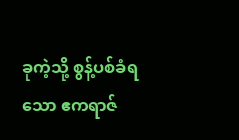ခုကဲ့သို့ စွန့်ပစ်ခံရသော ဧကရာဇ်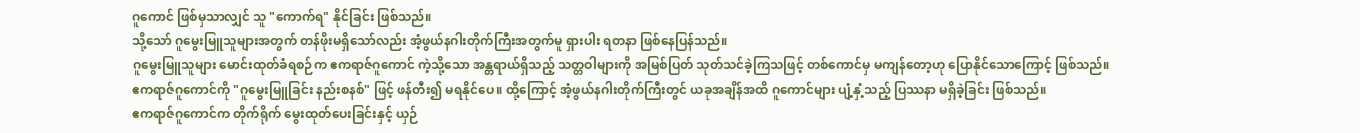ဂူကောင် ဖြစ်မှသာလျှင် သူ "ကောက်ရ" နိုင်ခြင်း ဖြစ်သည်။
သို့သော် ဂူမွေးမြူသူများအတွက် တန်ဖိုးမရှိသော်လည်း အံ့ဖွယ်နဂါးတိုက်ကြီးအတွက်မူ ရှားပါး ရတနာ ဖြစ်နေပြန်သည်။
ဂူမွေးမြူသူများ မောင်းထုတ်ခံရစဉ်က ဧကရာဇ်ဂူကောင် ကဲ့သို့သော အန္တရာယ်ရှိသည့် သတ္တဝါများကို အမြစ်ပြတ် သုတ်သင်ခဲ့ကြသဖြင့် တစ်ကောင်မှ မကျန်တော့ဟု ပြောနိုင်သောကြောင့် ဖြစ်သည်။
ဧကရာဇ်ဂူကောင်ကို "ဂူမွေးမြူခြင်း နည်းစနစ်" ဖြင့် ဖန်တီး၍ မရနိုင်ပေ။ ထို့ကြောင့် အံ့ဖွယ်နဂါးတိုက်ကြီးတွင် ယခုအချိန်အထိ ဂူကောင်များ ပျံ့နှံ့သည့် ပြဿနာ မရှိခဲ့ခြင်း ဖြစ်သည်။
ဧကရာဇ်ဂူကောင်က တိုက်ရိုက် မွေးထုတ်ပေးခြင်းနှင့် ယှဉ်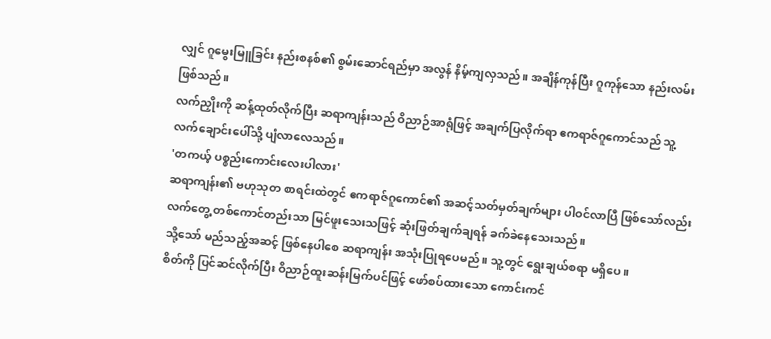လျှင် ဂူမွေးမြူခြင်း နည်းစနစ်၏ စွမ်းဆောင်ရည်မှာ အလွန် နိမ့်ကျလှသည်။ အချိန်ကုန်ပြီး ဂူကုန်သော နည်းလမ်း ဖြစ်သည်။
လက်ညှိုးကို ဆန့်ထုတ်လိုက်ပြီး ဆရာကျန်းသည် ဝိညာဉ်အာရုံဖြင့် အချက်ပြလိုက်ရာ ဧကရာဇ်ဂူကောင်သည် သူ့လက်ချောင်းပေါ်သို့ ပျံလာလေသည်။
'တကယ့် ပစ္စည်းကောင်းလေးပါလား'
ဆရာကျန်း၏ ဗဟုသုတ စာရင်းထဲတွင် ဧကရာဇ်ဂူကောင်၏ အဆင့်သတ်မှတ်ချက်များ ပါဝင်လာပြီ ဖြစ်သော်လည်း လက်တွေ့ တစ်ကောင်တည်းသာ မြင်ဖူးသေးသဖြင့် ဆုံးဖြတ်ချက်ချရန် ခက်ခဲနေသေးသည်။
သို့သော် မည်သည့်အဆင့် ဖြစ်နေပါစေ ဆရာကျန်း အသုံးပြုရပေမည်။ သူ့တွင် ရွေးချယ်စရာ မရှိပေ။
စိတ်ကို ပြင်ဆင်လိုက်ပြီး ဝိညာဉ်ထူးဆန်းမြက်ပင်ဖြင့် ဖော်စပ်ထားသော ကောင်းကင်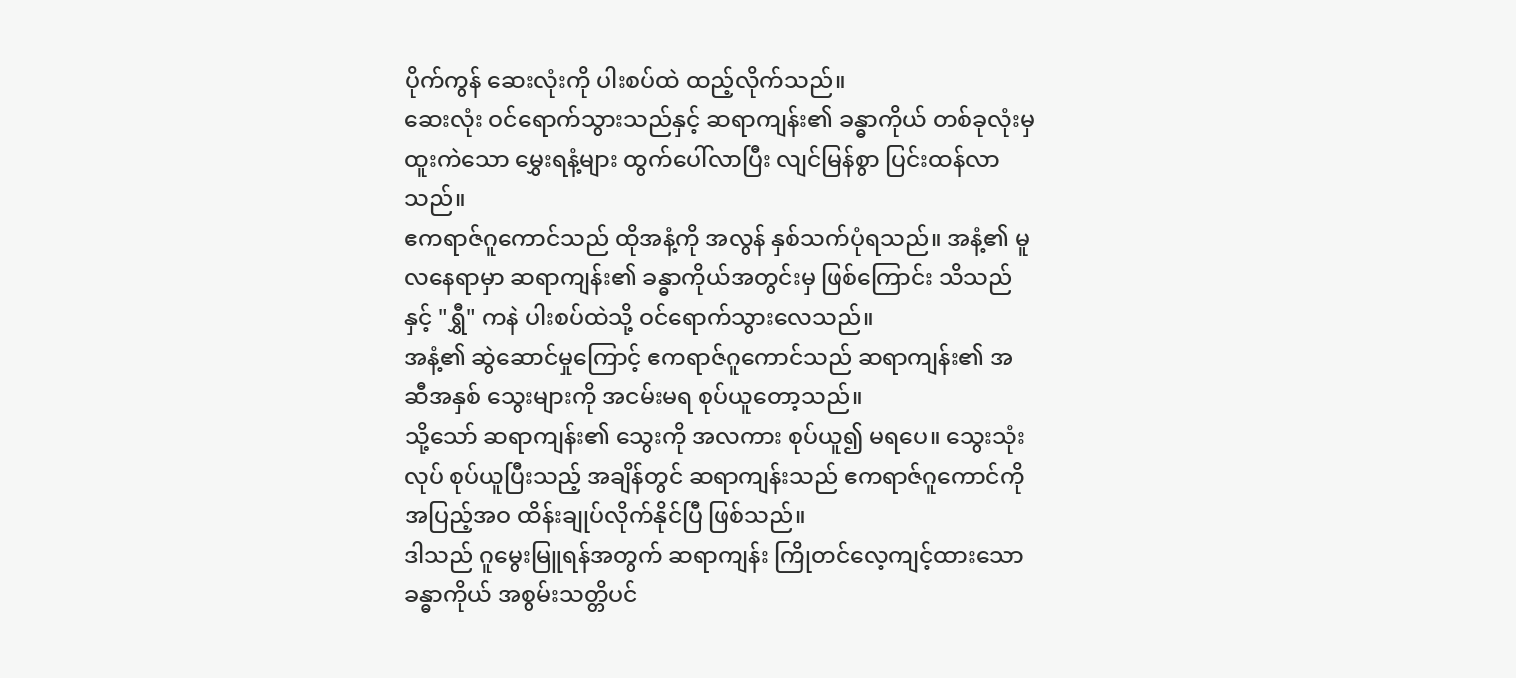ပိုက်ကွန် ဆေးလုံးကို ပါးစပ်ထဲ ထည့်လိုက်သည်။
ဆေးလုံး ဝင်ရောက်သွားသည်နှင့် ဆရာကျန်း၏ ခန္ဓာကိုယ် တစ်ခုလုံးမှ ထူးကဲသော မွှေးရနံ့များ ထွက်ပေါ်လာပြီး လျင်မြန်စွာ ပြင်းထန်လာသည်။
ဧကရာဇ်ဂူကောင်သည် ထိုအနံ့ကို အလွန် နှစ်သက်ပုံရသည်။ အနံ့၏ မူလနေရာမှာ ဆရာကျန်း၏ ခန္ဓာကိုယ်အတွင်းမှ ဖြစ်ကြောင်း သိသည်နှင့် "ရွှီ" ကနဲ ပါးစပ်ထဲသို့ ဝင်ရောက်သွားလေသည်။
အနံ့၏ ဆွဲဆောင်မှုကြောင့် ဧကရာဇ်ဂူကောင်သည် ဆရာကျန်း၏ အဆီအနှစ် သွေးများကို အငမ်းမရ စုပ်ယူတော့သည်။
သို့သော် ဆရာကျန်း၏ သွေးကို အလကား စုပ်ယူ၍ မရပေ။ သွေးသုံးလုပ် စုပ်ယူပြီးသည့် အချိန်တွင် ဆရာကျန်းသည် ဧကရာဇ်ဂူကောင်ကို အပြည့်အဝ ထိန်းချုပ်လိုက်နိုင်ပြီ ဖြစ်သည်။
ဒါသည် ဂူမွေးမြူရန်အတွက် ဆရာကျန်း ကြိုတင်လေ့ကျင့်ထားသော ခန္ဓာကိုယ် အစွမ်းသတ္တိပင်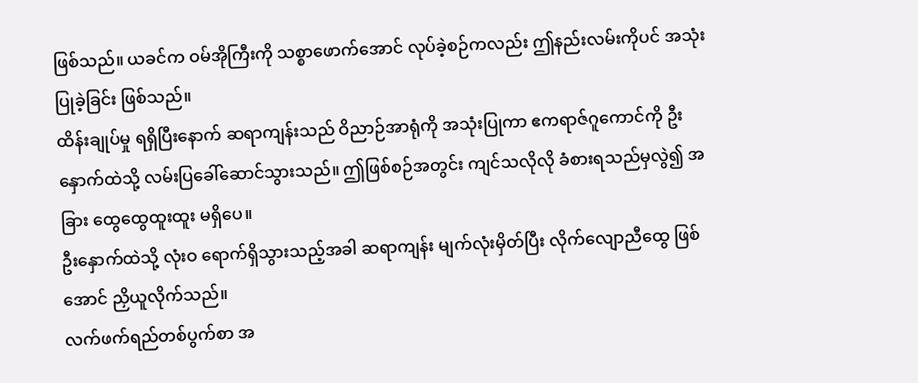ဖြစ်သည်။ ယခင်က ဝမ်အိုကြီးကို သစ္စာဖောက်အောင် လုပ်ခဲ့စဉ်ကလည်း ဤနည်းလမ်းကိုပင် အသုံးပြုခဲ့ခြင်း ဖြစ်သည်။
ထိန်းချုပ်မှု ရရှိပြီးနောက် ဆရာကျန်းသည် ဝိညာဉ်အာရုံကို အသုံးပြုကာ ဧကရာဇ်ဂူကောင်ကို ဦးနှောက်ထဲသို့ လမ်းပြခေါ်ဆောင်သွားသည်။ ဤဖြစ်စဉ်အတွင်း ကျင်သလိုလို ခံစားရသည်မှလွဲ၍ အခြား ထွေထွေထူးထူး မရှိပေ။
ဦးနှောက်ထဲသို့ လုံးဝ ရောက်ရှိသွားသည့်အခါ ဆရာကျန်း မျက်လုံးမှိတ်ပြီး လိုက်လျောညီထွေ ဖြစ်အောင် ညှိယူလိုက်သည်။
လက်ဖက်ရည်တစ်ပွက်စာ အ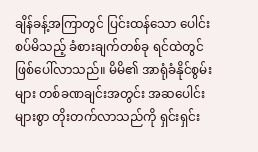ချိန်ခန့်အကြာတွင် ပြင်းထန်သော ပေါင်းစပ်မိသည့် ခံစားချက်တစ်ခု ရင်ထဲတွင် ဖြစ်ပေါ်လာသည်။ မိမိ၏ အာရုံခံနိုင်စွမ်းများ တစ်ခဏချင်းအတွင်း အဆပေါင်းများစွာ တိုးတက်လာသည်ကို ရှင်းရှင်း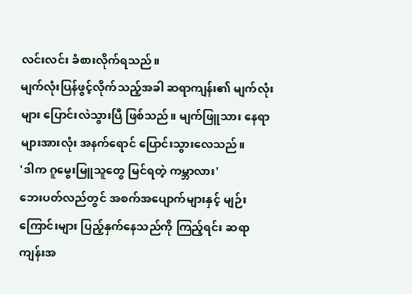လင်းလင်း ခံစားလိုက်ရသည်။
မျက်လုံးပြန်ဖွင့်လိုက်သည့်အခါ ဆရာကျန်း၏ မျက်လုံးများ ပြောင်းလဲသွားပြီ ဖြစ်သည်။ မျက်ဖြူသား နေရာများအားလုံး အနက်ရောင် ပြောင်းသွားလေသည်။
'ဒါက ဂူမွေးမြူသူတွေ မြင်ရတဲ့ ကမ္ဘာလား'
ဘေးပတ်လည်တွင် အစက်အပျောက်များနှင့် မျဉ်းကြောင်းများ ပြည့်နှက်နေသည်ကို ကြည့်ရင်း ဆရာကျန်းအ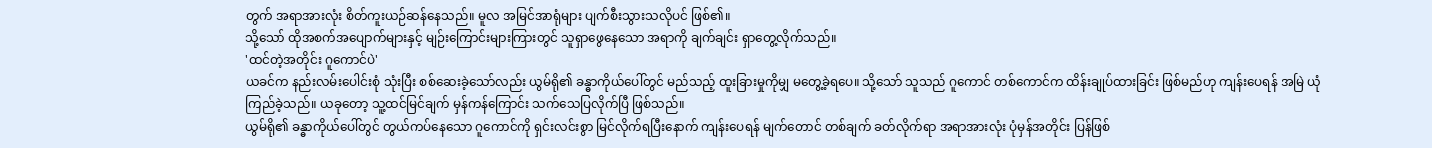တွက် အရာအားလုံး စိတ်ကူးယဉ်ဆန်နေသည်။ မူလ အမြင်အာရုံများ ပျက်စီးသွားသလိုပင် ဖြစ်၏။
သို့သော် ထိုအစက်အပျောက်များနှင့် မျဉ်းကြောင်းများကြားတွင် သူရှာဖွေနေသော အရာကို ချက်ချင်း ရှာတွေ့လိုက်သည်။
'ထင်တဲ့အတိုင်း ဂူကောင်ပဲ'
ယခင်က နည်းလမ်းပေါင်းစုံ သုံးပြီး စစ်ဆေးခဲ့သော်လည်း ယွမ်ရို၏ ခန္ဓာကိုယ်ပေါ်တွင် မည်သည့် ထူးခြားမှုကိုမျှ မတွေ့ခဲ့ရပေ။ သို့သော် သူသည် ဂူကောင် တစ်ကောင်က ထိန်းချုပ်ထားခြင်း ဖြစ်မည်ဟု ကျန်းပေရန် အမြဲ ယုံကြည်ခဲ့သည်။ ယခုတော့ သူ့ထင်မြင်ချက် မှန်ကန်ကြောင်း သက်သေပြလိုက်ပြီ ဖြစ်သည်။
ယွမ်ရို၏ ခန္ဓာကိုယ်ပေါ်တွင် တွယ်ကပ်နေသော ဂူကောင်ကို ရှင်းလင်းစွာ မြင်လိုက်ရပြီးနောက် ကျန်းပေရန် မျက်တောင် တစ်ချက် ခတ်လိုက်ရာ အရာအားလုံး ပုံမှန်အတိုင်း ပြန်ဖြစ်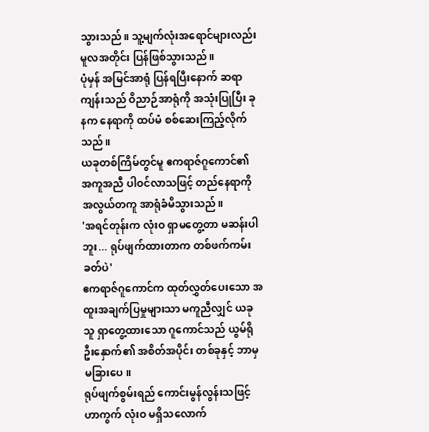သွားသည်။ သူ့မျက်လုံးအရောင်များလည်း မူလအတိုင်း ပြန်ဖြစ်သွားသည်။
ပုံမှန် အမြင်အာရုံ ပြန်ရပြီးနောက် ဆရာကျန်းသည် ဝိညာဉ်အာရုံကို အသုံးပြုပြီး ခုနက နေရာကို ထပ်မံ စစ်ဆေးကြည့်လိုက်သည်။
ယခုတစ်ကြိမ်တွင်မူ ဧကရာဇ်ဂူကောင်၏ အကူအညီ ပါဝင်လာသဖြင့် တည်နေရာကို အလွယ်တကူ အာရုံခံမိသွားသည်။
'အရင်တုန်းက လုံးဝ ရှာမတွေ့တာ မဆန်းပါဘူး... ရုပ်ဖျက်ထားတာက တစ်ဖက်ကမ်းခတ်ပဲ'
ဧကရာဇ်ဂူကောင်က ထုတ်လွှတ်ပေးသော အထူးအချက်ပြမှုများသာ မကူညီလျှင် ယခု သူ ရှာတွေ့ထားသော ဂူကောင်သည် ယွမ်ရို ဦးနှောက်၏ အစိတ်အပိုင်း တစ်ခုနှင့် ဘာမှ မခြားပေ။
ရုပ်ဖျက်စွမ်းရည် ကောင်းမွန်လွန်းသဖြင့် ဟာကွက် လုံးဝ မရှိသလောက်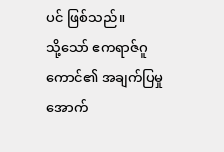ပင် ဖြစ်သည်။
သို့သော် ဧကရာဇ်ဂူကောင်၏ အချက်ပြမှုအောက်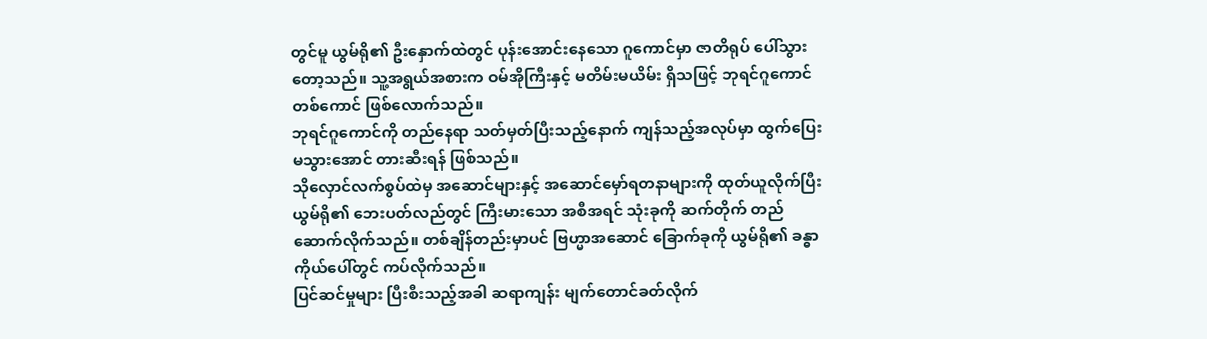တွင်မူ ယွမ်ရို၏ ဦးနှောက်ထဲတွင် ပုန်းအောင်းနေသော ဂူကောင်မှာ ဇာတိရုပ် ပေါ်သွားတော့သည်။ သူ့အရွယ်အစားက ဝမ်အိုကြီးနှင့် မတိမ်းမယိမ်း ရှိသဖြင့် ဘုရင်ဂူကောင် တစ်ကောင် ဖြစ်လောက်သည်။
ဘုရင်ဂူကောင်ကို တည်နေရာ သတ်မှတ်ပြီးသည့်နောက် ကျန်သည့်အလုပ်မှာ ထွက်ပြေးမသွားအောင် တားဆီးရန် ဖြစ်သည်။
သိုလှောင်လက်စွပ်ထဲမှ အဆောင်များနှင့် အဆောင်မှော်ရတနာများကို ထုတ်ယူလိုက်ပြီး ယွမ်ရို၏ ဘေးပတ်လည်တွင် ကြီးမားသော အစီအရင် သုံးခုကို ဆက်တိုက် တည်ဆောက်လိုက်သည်။ တစ်ချိန်တည်းမှာပင် ဗြဟ္မာအဆောင် ခြောက်ခုကို ယွမ်ရို၏ ခန္ဓာကိုယ်ပေါ်တွင် ကပ်လိုက်သည်။
ပြင်ဆင်မှုများ ပြီးစီးသည့်အခါ ဆရာကျန်း မျက်တောင်ခတ်လိုက်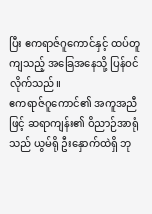ပြီး ဧကရာဇ်ဂူကောင်နှင့် ထပ်တူကျသည့် အခြေအနေသို့ ပြန်ဝင်လိုက်သည်။
ဧကရာဇ်ဂူကောင်၏ အကူအညီဖြင့် ဆရာကျန်း၏ ဝိညာဉ်အာရုံသည် ယွမ်ရို ဦးနှောက်ထဲရှိ ဘု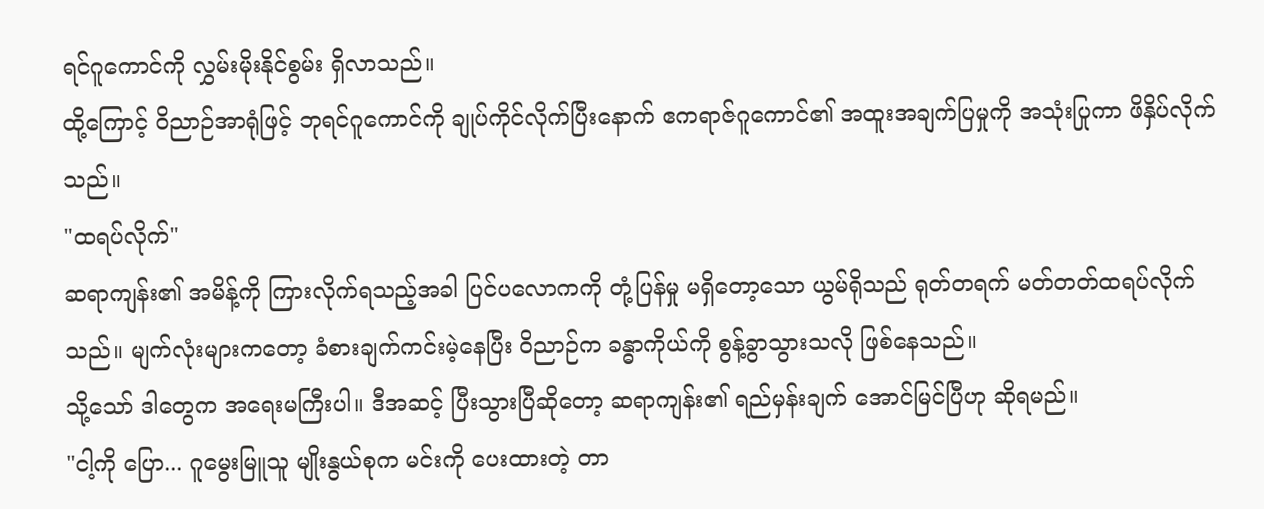ရင်ဂူကောင်ကို လွှမ်းမိုးနိုင်စွမ်း ရှိလာသည်။
ထို့ကြောင့် ဝိညာဉ်အာရုံဖြင့် ဘုရင်ဂူကောင်ကို ချုပ်ကိုင်လိုက်ပြီးနောက် ဧကရာဇ်ဂူကောင်၏ အထူးအချက်ပြမှုကို အသုံးပြုကာ ဖိနှိပ်လိုက်သည်။
"ထရပ်လိုက်"
ဆရာကျန်း၏ အမိန့်ကို ကြားလိုက်ရသည့်အခါ ပြင်ပလောကကို တုံ့ပြန်မှု မရှိတော့သော ယွမ်ရိုသည် ရုတ်တရက် မတ်တတ်ထရပ်လိုက်သည်။ မျက်လုံးများကတော့ ခံစားချက်ကင်းမဲ့နေပြီး ဝိညာဉ်က ခန္ဓာကိုယ်ကို စွန့်ခွာသွားသလို ဖြစ်နေသည်။
သို့သော် ဒါတွေက အရေးမကြီးပါ။ ဒီအဆင့် ပြီးသွားပြီဆိုတော့ ဆရာကျန်း၏ ရည်မှန်းချက် အောင်မြင်ပြီဟု ဆိုရမည်။
"ငါ့ကို ပြော... ဂူမွေးမြူသူ မျိုးနွယ်စုက မင်းကို ပေးထားတဲ့ တာ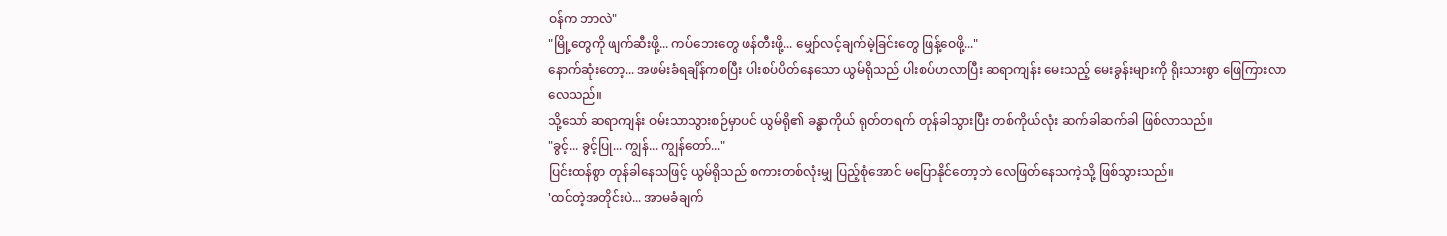ဝန်က ဘာလဲ"
"မြို့တွေကို ဖျက်ဆီးဖို့... ကပ်ဘေးတွေ ဖန်တီးဖို့... မျှော်လင့်ချက်မဲ့ခြင်းတွေ ဖြန့်ဝေဖို့..."
နောက်ဆုံးတော့... အဖမ်းခံရချိန်ကစပြီး ပါးစပ်ပိတ်နေသော ယွမ်ရိုသည် ပါးစပ်ဟလာပြီး ဆရာကျန်း မေးသည့် မေးခွန်းများကို ရိုးသားစွာ ဖြေကြားလာလေသည်။
သို့သော် ဆရာကျန်း ဝမ်းသာသွားစဉ်မှာပင် ယွမ်ရို၏ ခန္ဓာကိုယ် ရုတ်တရက် တုန်ခါသွားပြီး တစ်ကိုယ်လုံး ဆက်ခါဆက်ခါ ဖြစ်လာသည်။
"ခွင့်... ခွင့်ပြု... ကျွန်... ကျွန်တော်..."
ပြင်းထန်စွာ တုန်ခါနေသဖြင့် ယွမ်ရိုသည် စကားတစ်လုံးမျှ ပြည့်စုံအောင် မပြောနိုင်တော့ဘဲ လေဖြတ်နေသကဲ့သို့ ဖြစ်သွားသည်။
'ထင်တဲ့အတိုင်းပဲ... အာမခံချက်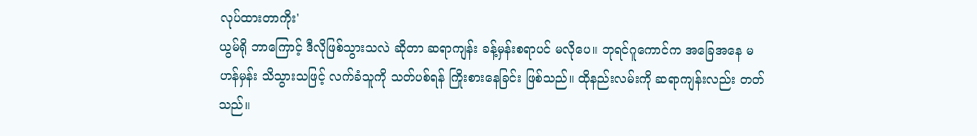လုပ်ထားတာကိုး'
ယွမ်ရို ဘာကြောင့် ဒီလိုဖြစ်သွားသလဲ ဆိုတာ ဆရာကျန်း ခန့်မှန်းစရာပင် မလိုပေ။ ဘုရင်ဂူကောင်က အခြေအနေ မဟန်မှန်း သိသွားသဖြင့် လက်ခံသူကို သတ်ပစ်ရန် ကြိုးစားနေခြင်း ဖြစ်သည်။ ထိုနည်းလမ်းကို ဆရာကျန်းလည်း တတ်သည်။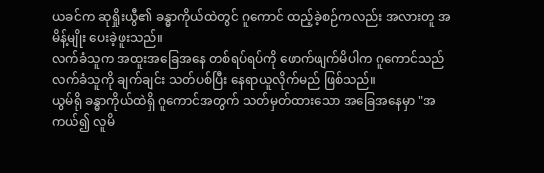ယခင်က ဆုရှိုးယွီ၏ ခန္ဓာကိုယ်ထဲတွင် ဂူကောင် ထည့်ခဲ့စဉ်ကလည်း အလားတူ အမိန့်မျိုး ပေးခဲ့ဖူးသည်။
လက်ခံသူက အထူးအခြေအနေ တစ်ရပ်ရပ်ကို ဖောက်ဖျက်မိပါက ဂူကောင်သည် လက်ခံသူကို ချက်ချင်း သတ်ပစ်ပြီး နေရာယူလိုက်မည် ဖြစ်သည်။
ယွမ်ရို ခန္ဓာကိုယ်ထဲရှိ ဂူကောင်အတွက် သတ်မှတ်ထားသော အခြေအနေမှာ "အကယ်၍ လူမိ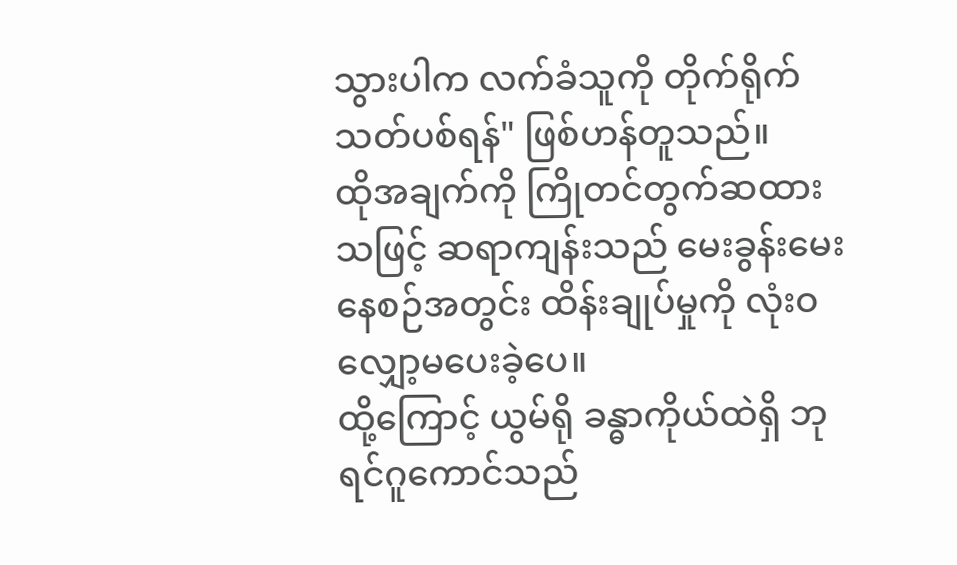သွားပါက လက်ခံသူကို တိုက်ရိုက် သတ်ပစ်ရန်" ဖြစ်ဟန်တူသည်။
ထိုအချက်ကို ကြိုတင်တွက်ဆထားသဖြင့် ဆရာကျန်းသည် မေးခွန်းမေးနေစဉ်အတွင်း ထိန်းချုပ်မှုကို လုံးဝ လျှော့မပေးခဲ့ပေ။
ထို့ကြောင့် ယွမ်ရို ခန္ဓာကိုယ်ထဲရှိ ဘုရင်ဂူကောင်သည်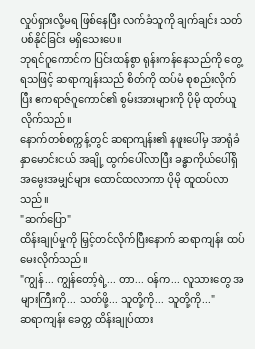လှုပ်ရှားလို့မရ ဖြစ်နေပြီး လက်ခံသူကို ချက်ချင်း သတ်ပစ်နိုင်ခြင်း မရှိသေးပေ။
ဘုရင်ဂူကောင်က ပြင်းထန်စွာ ရုန်းကန်နေသည်ကို တွေ့ရသဖြင့် ဆရာကျန်းသည် စိတ်ကို ထပ်မံ စုစည်းလိုက်ပြီး ဧကရာဇ်ဂူကောင်၏ စွမ်းအားများကို ပိုမို ထုတ်ယူလိုက်သည်။
နောက်တစ်စက္ကန့်တွင် ဆရာကျန်း၏ နဖူးပေါ်မှ အာရုံခံ နှာမောင်းငယ် အချို့ ထွက်ပေါ်လာပြီး ခန္ဓာကိုယ်ပေါ်ရှိ အမွေးအမျှင်များ ထောင်ထလာကာ ပိုမို ထူထပ်လာသည်။
"ဆက်ပြော"
ထိန်းချုပ်မှုကို မြှင့်တင်လိုက်ပြီးနောက် ဆရာကျန်း ထပ်မေးလိုက်သည်။
"ကျွန်... ကျွန်တော့်ရဲ့... တာ... ဝန်က... လူသားတွေ အများကြီးကို... သတ်ဖို့... သူတို့ကို... သူတို့ကို..."
ဆရာကျန်း ခေတ္တ ထိန်းချုပ်ထား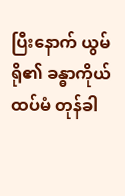ပြီးနောက် ယွမ်ရို၏ ခန္ဓာကိုယ် ထပ်မံ တုန်ခါ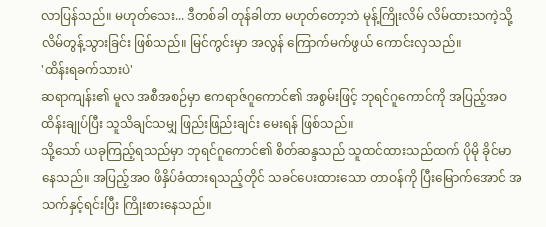လာပြန်သည်။ မဟုတ်သေး... ဒီတစ်ခါ တုန်ခါတာ မဟုတ်တော့ဘဲ မုန့်ကြိုးလိမ် လိမ်ထားသကဲ့သို့ လိမ်တွန့်သွားခြင်း ဖြစ်သည်။ မြင်ကွင်းမှာ အလွန် ကြောက်မက်ဖွယ် ကောင်းလှသည်။
'ထိန်းရခက်သားပဲ'
ဆရာကျန်း၏ မူလ အစီအစဉ်မှာ ဧကရာဇ်ဂူကောင်၏ အစွမ်းဖြင့် ဘုရင်ဂူကောင်ကို အပြည့်အဝ ထိန်းချုပ်ပြီး သူသိချင်သမျှ ဖြည်းဖြည်းချင်း မေးရန် ဖြစ်သည်။
သို့သော် ယခုကြည့်ရသည်မှာ ဘုရင်ဂူကောင်၏ စိတ်ဆန္ဒသည် သူထင်ထားသည်ထက် ပိုမို ခိုင်မာနေသည်။ အပြည့်အဝ ဖိနှိပ်ခံထားရသည့်တိုင် သခင်ပေးထားသော တာဝန်ကို ပြီးမြောက်အောင် အသက်နှင့်ရင်းပြီး ကြိုးစားနေသည်။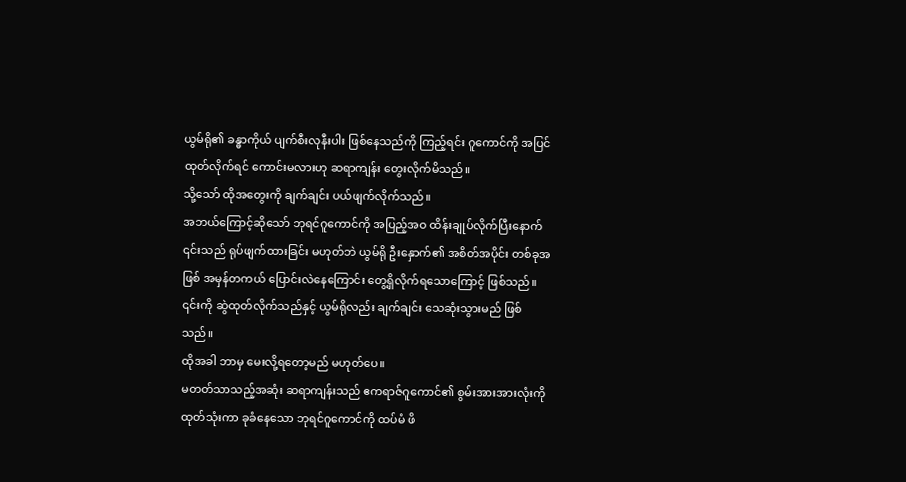ယွမ်ရို၏ ခန္ဓာကိုယ် ပျက်စီးလုနီးပါး ဖြစ်နေသည်ကို ကြည့်ရင်း ဂူကောင်ကို အပြင်ထုတ်လိုက်ရင် ကောင်းမလားဟု ဆရာကျန်း တွေးလိုက်မိသည်။
သို့သော် ထိုအတွေးကို ချက်ချင်း ပယ်ဖျက်လိုက်သည်။
အဘယ်ကြောင့်ဆိုသော် ဘုရင်ဂူကောင်ကို အပြည့်အဝ ထိန်းချုပ်လိုက်ပြီးနောက် ၎င်းသည် ရုပ်ဖျက်ထားခြင်း မဟုတ်ဘဲ ယွမ်ရို ဦးနှောက်၏ အစိတ်အပိုင်း တစ်ခုအဖြစ် အမှန်တကယ် ပြောင်းလဲနေကြောင်း တွေ့ရှိလိုက်ရသောကြောင့် ဖြစ်သည်။ ၎င်းကို ဆွဲထုတ်လိုက်သည်နှင့် ယွမ်ရိုလည်း ချက်ချင်း သေဆုံးသွားမည် ဖြစ်သည်။
ထိုအခါ ဘာမှ မေးလို့ရတော့မည် မဟုတ်ပေ။
မတတ်သာသည့်အဆုံး ဆရာကျန်းသည် ဧကရာဇ်ဂူကောင်၏ စွမ်းအားအားလုံးကို ထုတ်သုံးကာ ခုခံနေသော ဘုရင်ဂူကောင်ကို ထပ်မံ ဖိ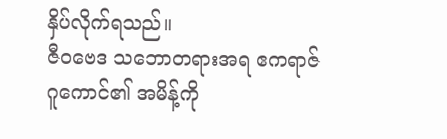နှိပ်လိုက်ရသည်။
ဇီဝဗေဒ သဘောတရားအရ ဧကရာဇ်ဂူကောင်၏ အမိန့်ကို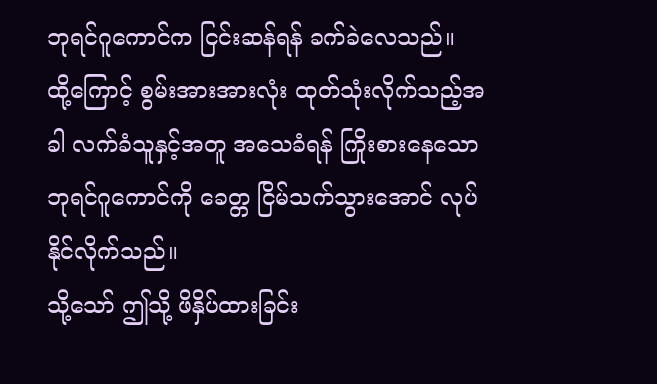ဘုရင်ဂူကောင်က ငြင်းဆန်ရန် ခက်ခဲလေသည်။
ထို့ကြောင့် စွမ်းအားအားလုံး ထုတ်သုံးလိုက်သည့်အခါ လက်ခံသူနှင့်အတူ အသေခံရန် ကြိုးစားနေသော ဘုရင်ဂူကောင်ကို ခေတ္တ ငြိမ်သက်သွားအောင် လုပ်နိုင်လိုက်သည်။
သို့သော် ဤသို့ ဖိနှိပ်ထားခြင်း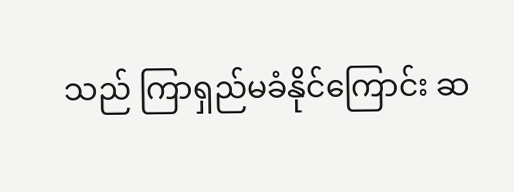သည် ကြာရှည်မခံနိုင်ကြောင်း ဆ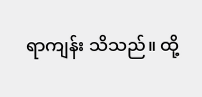ရာကျန်း သိသည်။ ထို့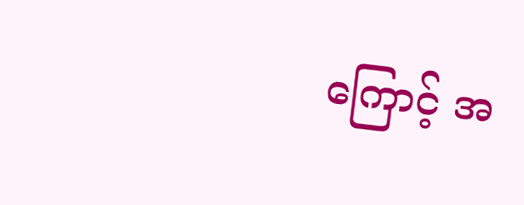ကြောင့် အ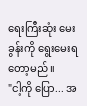ရေးကြီးဆုံး မေးခွန်းကို ရွေးမေးရတော့မည်။
"ငါ့ကို ပြော... အ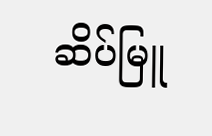ဆိပ်မြူ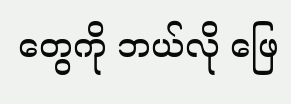တွေကို ဘယ်လို ဖြေ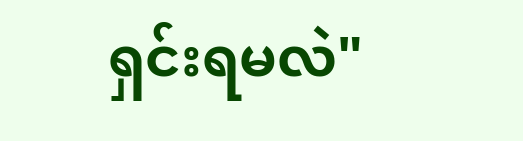ရှင်းရမလဲ"